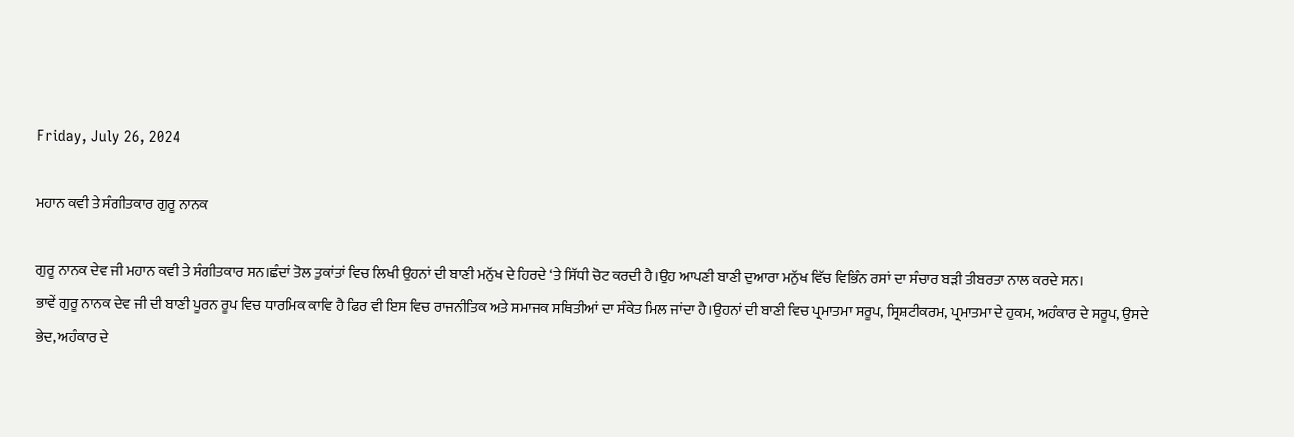Friday, July 26, 2024

ਮਹਾਨ ਕਵੀ ਤੇ ਸੰਗੀਤਕਾਰ ਗੁਰੂ ਨਾਨਕ

ਗੁਰੂ ਨਾਨਕ ਦੇਵ ਜੀ ਮਹਾਨ ਕਵੀ ਤੇ ਸੰਗੀਤਕਾਰ ਸਨ।ਛੰਦਾਂ ਤੋਲ ਤੁਕਾਂਤਾਂ ਵਿਚ ਲਿਖੀ ਉਹਨਾਂ ਦੀ ਬਾਣੀ ਮਨੁੱਖ ਦੇ ਹਿਰਦੇ ‘ਤੇ ਸਿੱਧੀ ਚੋਟ ਕਰਦੀ ਹੈ।ਉਹ ਆਪਣੀ ਬਾਣੀ ਦੁਆਰਾ ਮਨੁੱਖ ਵਿੱਚ ਵਿਭਿੰਨ ਰਸਾਂ ਦਾ ਸੰਚਾਰ ਬੜੀ ਤੀਬਰਤਾ ਨਾਲ ਕਰਦੇ ਸਨ।
ਭਾਵੇਂ ਗੁਰੂ ਨਾਨਕ ਦੇਵ ਜੀ ਦੀ ਬਾਣੀ ਪੂਰਨ ਰੂਪ ਵਿਚ ਧਾਰਮਿਕ ਕਾਵਿ ਹੈ ਫਿਰ ਵੀ ਇਸ ਵਿਚ ਰਾਜਨੀਤਿਕ ਅਤੇ ਸਮਾਜਕ ਸਥਿਤੀਆਂ ਦਾ ਸੰਕੇਤ ਮਿਲ ਜਾਂਦਾ ਹੈ।ਉਹਨਾਂ ਦੀ ਬਾਣੀ ਵਿਚ ਪ੍ਰਮਾਤਮਾ ਸਰੂਪ, ਸ੍ਰਿਸ਼ਟੀਕਰਮ, ਪ੍ਰਮਾਤਮਾ ਦੇ ਹੁਕਮ, ਅਹੰਕਾਰ ਦੇ ਸਰੂਪ, ਉਸਦੇ ਭੇਦ, ਅਹੰਕਾਰ ਦੇ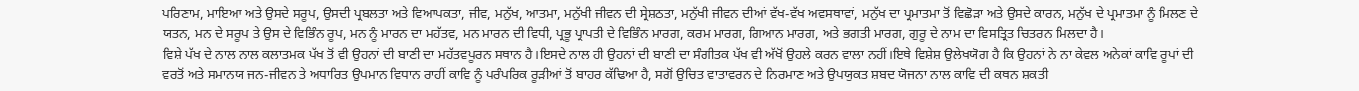ਪਰਿਣਾਮ, ਮਾਇਆ ਅਤੇ ਉਸਦੇ ਸਰੂਪ, ਉਸਦੀ ਪ੍ਰਬਲਤਾ ਅਤੇ ਵਿਆਪਕਤਾ, ਜੀਵ, ਮਨੁੱਖ, ਆਤਮਾ, ਮਨੁੱਖੀ ਜੀਵਨ ਦੀ ਸ੍ਰੇਸ਼ਠਤਾ, ਮਨੁੱਖੀ ਜੀਵਨ ਦੀਆਂ ਵੱਖ-ਵੱਖ ਅਵਸਥਾਵਾਂ, ਮਨੁੱਖ ਦਾ ਪ੍ਰਮਾਤਮਾ ਤੋਂ ਵਿਛੋੜਾ ਅਤੇ ਉਸਦੇ ਕਾਰਨ, ਮਨੁੱਖ ਦੇ ਪ੍ਰਮਾਤਮਾ ਨੂੰ ਮਿਲਣ ਦੇ ਯਤਨ, ਮਨ ਦੇ ਸਰੂਪ ਤੇ ਉਸ ਦੇ ਵਿਭਿੰਨ ਰੂਪ, ਮਨ ਨੂੰ ਮਾਰਨ ਦਾ ਮਹੱਤਵ, ਮਨ ਮਾਰਨ ਦੀ ਵਿਧੀ, ਪ੍ਰਭੂ ਪ੍ਰਾਪਤੀ ਦੇ ਵਿਭਿੰਨ ਮਾਰਗ, ਕਰਮ ਮਾਰਗ, ਗਿਆਨ ਮਾਰਗ, ਅਤੇ ਭਗਤੀ ਮਾਰਗ, ਗੁਰੂ ਦੇ ਨਾਮ ਦਾ ਵਿਸਤ੍ਰਿਤ ਚਿਤਰਨ ਮਿਲਦਾ ਹੈ।
ਵਿਸ਼ੇ ਪੱਖ ਦੇ ਨਾਲ ਨਾਲ ਕਲਾਤਮਕ ਪੱਖ ਤੋਂ ਵੀ ਉਹਨਾਂ ਦੀ ਬਾਣੀ ਦਾ ਮਹੱਤਵਪੂਰਨ ਸਥਾਨ ਹੈ।ਇਸਦੇ ਨਾਲ ਹੀ ਉਹਨਾਂ ਦੀ ਬਾਣੀ ਦਾ ਸੰਗੀਤਕ ਪੱਖ ਵੀ ਅੱਖੋਂ ਉਹਲੇ ਕਰਨ ਵਾਲਾ ਨਹੀਂ।ਇਥੇ ਵਿਸ਼ੇਸ਼ ਉਲੇਖਯੋਗ ਹੈ ਕਿ ਉਹਨਾਂ ਨੇ ਨਾ ਕੇਵਲ ਅਨੇਕਾਂ ਕਾਵਿ ਰੂਪਾਂ ਦੀ ਵਰਤੋਂ ਅਤੇ ਸਮਾਨਯ ਜਨ-ਜੀਵਨ ਤੇ ਅਧਾਰਿਤ ਉਪਮਾਨ ਵਿਧਾਨ ਰਾਹੀਂ ਕਾਵਿ ਨੂੰ ਪਰੰਪਰਿਕ ਰੂੜੀਆਂ ਤੋਂ ਬਾਹਰ ਕੱਢਿਆ ਹੈ, ਸਗੋਂ ਉਚਿਤ ਵਾਤਾਵਰਨ ਦੇ ਨਿਰਮਾਣ ਅਤੇ ਉਪਯੁਕਤ ਸ਼ਬਦ ਯੋਜਨਾ ਨਾਲ ਕਾਵਿ ਦੀ ਕਥਨ ਸ਼ਕਤੀ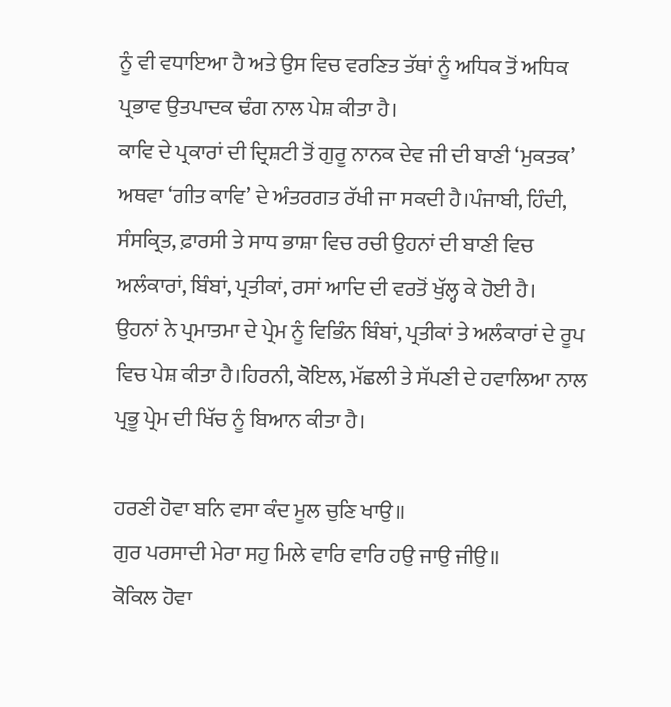ਨੂੰ ਵੀ ਵਧਾਇਆ ਹੈ ਅਤੇ ਉਸ ਵਿਚ ਵਰਣਿਤ ਤੱਥਾਂ ਨੂੰ ਅਧਿਕ ਤੋਂ ਅਧਿਕ ਪ੍ਰਭਾਵ ਉਤਪਾਦਕ ਢੰਗ ਨਾਲ ਪੇਸ਼ ਕੀਤਾ ਹੈ।
ਕਾਵਿ ਦੇ ਪ੍ਰਕਾਰਾਂ ਦੀ ਦ੍ਰਿਸ਼ਟੀ ਤੋਂ ਗੁਰੂ ਨਾਨਕ ਦੇਵ ਜੀ ਦੀ ਬਾਣੀ ‘ਮੁਕਤਕ’ ਅਥਵਾ ‘ਗੀਤ ਕਾਵਿ’ ਦੇ ਅੰਤਰਗਤ ਰੱਖੀ ਜਾ ਸਕਦੀ ਹੈ।ਪੰਜਾਬੀ, ਹਿੰਦੀ, ਸੰਸਕ੍ਰਿਤ, ਫ਼ਾਰਸੀ ਤੇ ਸਾਧ ਭਾਸ਼ਾ ਵਿਚ ਰਚੀ ਉਹਨਾਂ ਦੀ ਬਾਣੀ ਵਿਚ ਅਲੰਕਾਰਾਂ, ਬਿੰਬਾਂ, ਪ੍ਰਤੀਕਾਂ, ਰਸਾਂ ਆਦਿ ਦੀ ਵਰਤੋਂ ਖੁੱਲ੍ਹ ਕੇ ਹੋਈ ਹੈ।
ਉਹਨਾਂ ਨੇ ਪ੍ਰਮਾਤਮਾ ਦੇ ਪ੍ਰੇਮ ਨੂੰ ਵਿਭਿੰਨ ਬਿੰਬਾਂ, ਪ੍ਰਤੀਕਾਂ ਤੇ ਅਲੰਕਾਰਾਂ ਦੇ ਰੂਪ ਵਿਚ ਪੇਸ਼ ਕੀਤਾ ਹੈ।ਹਿਰਨੀ, ਕੋਇਲ, ਮੱਛਲੀ ਤੇ ਸੱਪਣੀ ਦੇ ਹਵਾਲਿਆ ਨਾਲ ਪ੍ਰਭੂ ਪ੍ਰੇਮ ਦੀ ਖਿੱਚ ਨੂੰ ਬਿਆਨ ਕੀਤਾ ਹੈ।

ਹਰਣੀ ਹੋਵਾ ਬਨਿ ਵਸਾ ਕੰਦ ਮੂਲ ਚੁਣਿ ਖਾਉ॥
ਗੁਰ ਪਰਸਾਦੀ ਮੇਰਾ ਸਹੁ ਮਿਲੇ ਵਾਰਿ ਵਾਰਿ ਹਉ ਜਾਉ ਜੀਉ॥
ਕੋਕਿਲ ਹੋਵਾ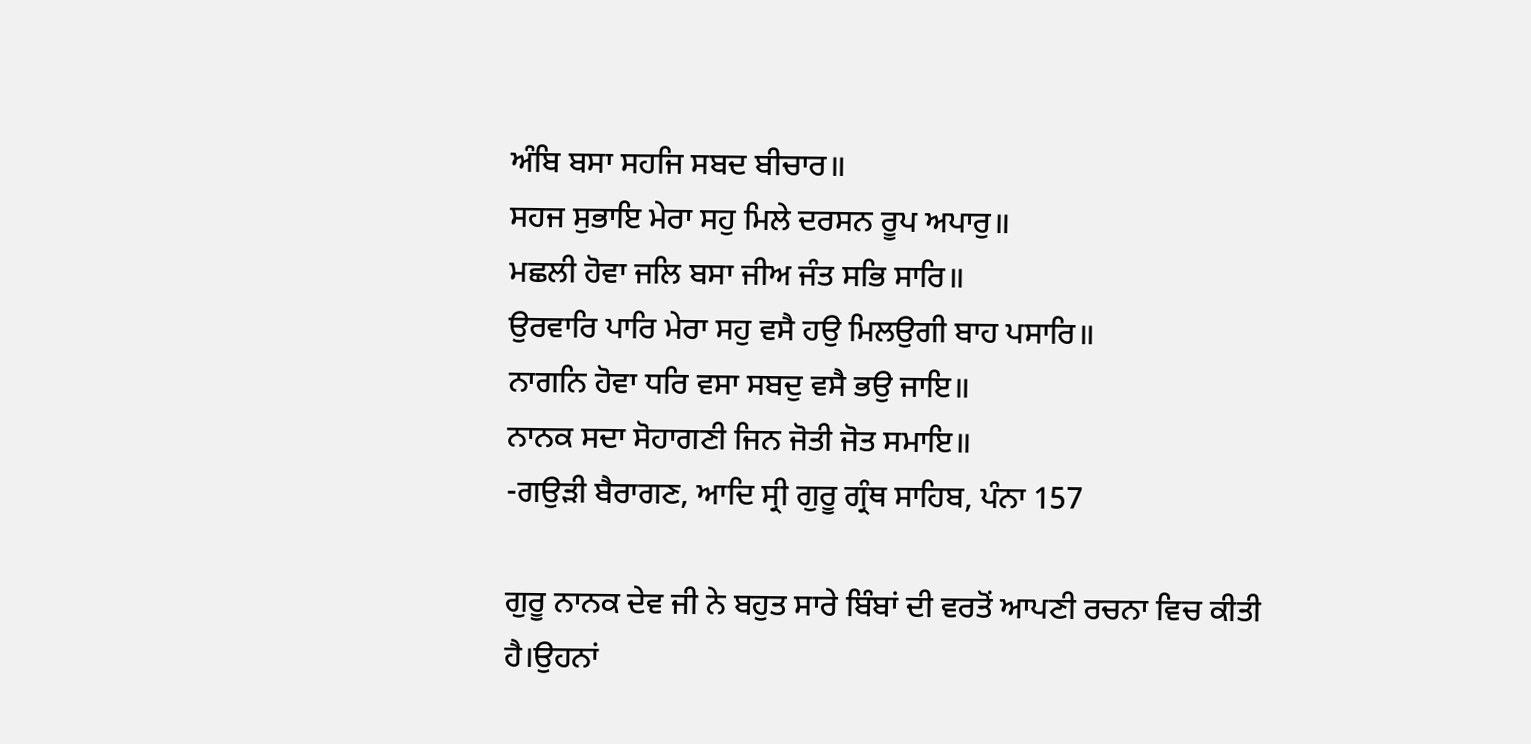ਅੰਬਿ ਬਸਾ ਸਹਜਿ ਸਬਦ ਬੀਚਾਰ॥
ਸਹਜ ਸੁਭਾਇ ਮੇਰਾ ਸਹੁ ਮਿਲੇ ਦਰਸਨ ਰੂਪ ਅਪਾਰੁ॥
ਮਛਲੀ ਹੋਵਾ ਜਲਿ ਬਸਾ ਜੀਅ ਜੰਤ ਸਭਿ ਸਾਰਿ॥
ਉਰਵਾਰਿ ਪਾਰਿ ਮੇਰਾ ਸਹੁ ਵਸੈ ਹਉ ਮਿਲਉਗੀ ਬਾਹ ਪਸਾਰਿ॥
ਨਾਗਨਿ ਹੋਵਾ ਧਰਿ ਵਸਾ ਸਬਦੁ ਵਸੈ ਭਉ ਜਾਇ॥
ਨਾਨਕ ਸਦਾ ਸੋਹਾਗਣੀ ਜਿਨ ਜੋਤੀ ਜੋਤ ਸਮਾਇ॥
-ਗਉੜੀ ਬੈਰਾਗਣ, ਆਦਿ ਸ੍ਰੀ ਗੁਰੂ ਗ੍ਰੰਥ ਸਾਹਿਬ, ਪੰਨਾ 157

ਗੁਰੂ ਨਾਨਕ ਦੇਵ ਜੀ ਨੇ ਬਹੁਤ ਸਾਰੇ ਬਿੰਬਾਂ ਦੀ ਵਰਤੋਂ ਆਪਣੀ ਰਚਨਾ ਵਿਚ ਕੀਤੀ ਹੈ।ਉਹਨਾਂ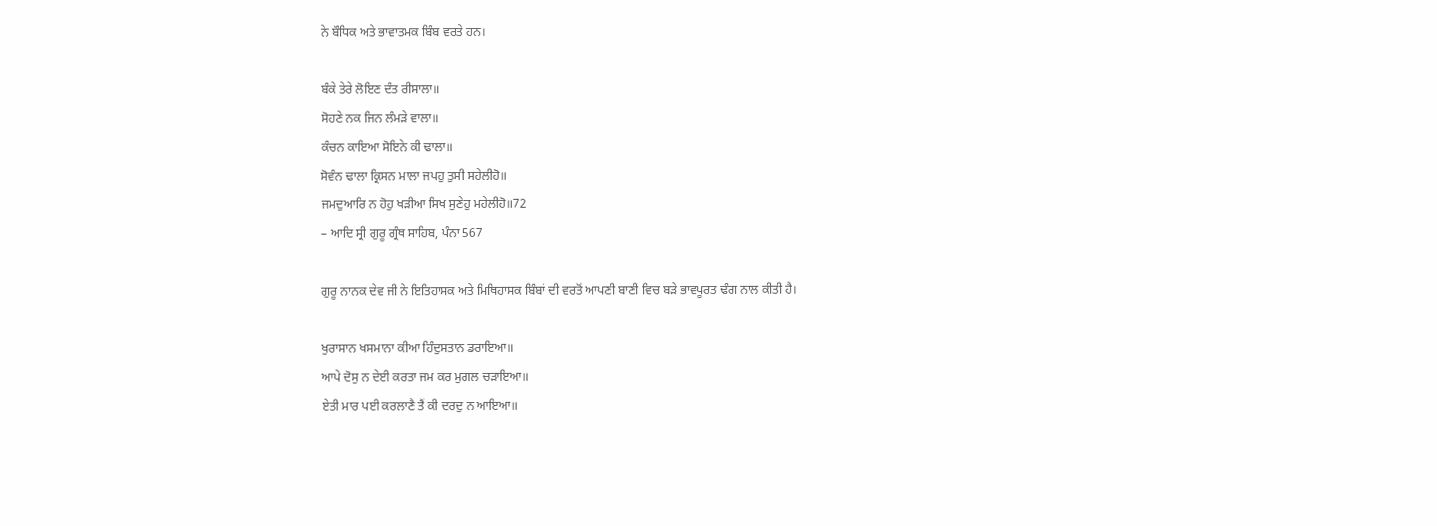ਨੇ ਬੌਧਿਕ ਅਤੇ ਭਾਵਾਤਮਕ ਬਿੰਬ ਵਰਤੇ ਹਨ।

ਬੰਕੇ ਤੇਰੇ ਲੋਇਣ ਦੰਤ ਰੀਸਾਲਾ॥
ਸੋਹਣੇ ਨਕ ਜਿਨ ਲੰਮੜੇ ਵਾਲਾ॥
ਕੰਚਨ ਕਾਇਆ ਸੋਇਨੇ ਕੀ ਢਾਲਾ॥
ਸੋਵੰਨ ਢਾਲਾ ਕ੍ਰਿਸਨ ਮਾਲਾ ਜਪਹੁ ਤੁਸੀ ਸਹੇਲੀਹੋ॥
ਜਮਦੁਆਰਿ ਨ ਹੋਹੁ ਖੜੀਆ ਸਿਖ ਸੁਣੇਹੁ ਮਹੇਲੀਹੋ॥72
– ਆਦਿ ਸ੍ਰੀ ਗੁਰੂ ਗ੍ਰੰਥ ਸਾਹਿਬ, ਪੰਨਾ 567

ਗੁਰੂ ਨਾਨਕ ਦੇਵ ਜੀ ਨੇ ਇਤਿਹਾਸਕ ਅਤੇ ਮਿਥਿਹਾਸਕ ਬਿੰਬਾਂ ਦੀ ਵਰਤੋਂ ਆਪਣੀ ਬਾਣੀ ਵਿਚ ਬੜੇ ਭਾਵਪੂਰਤ ਢੰਗ ਨਾਲ ਕੀਤੀ ਹੈ।

ਖੁਰਾਸਾਨ ਖਸਮਾਨਾ ਕੀਆ ਹਿੰਦੁਸਤਾਨ ਡਰਾਇਆ॥
ਆਪੇ ਦੋਸੁ ਨ ਦੇਈ ਕਰਤਾ ਜਮ ਕਰ ਮੁਗਲ ਚੜਾਇਆ॥
ਏਤੀ ਮਾਰ ਪਈ ਕਰਲਾਣੈ ਤੈਂ ਕੀ ਦਰਦੁ ਨ ਆਇਆ॥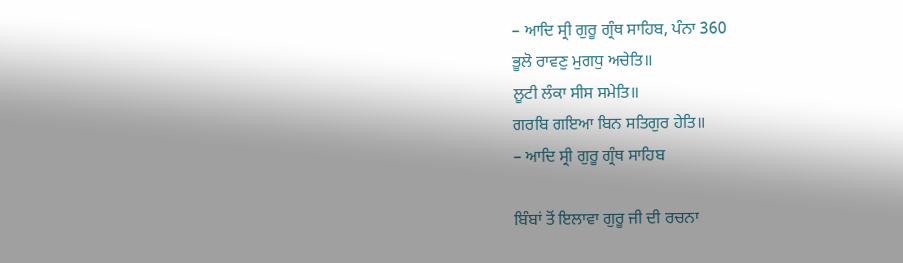– ਆਦਿ ਸ੍ਰੀ ਗੁਰੂ ਗ੍ਰੰਥ ਸਾਹਿਬ, ਪੰਨਾ 360
ਭੂਲੋ ਰਾਵਣੁ ਮੁਗਧੁ ਅਚੇਤਿ॥
ਲੂਟੀ ਲੰਕਾ ਸੀਸ ਸਮੇਤਿ॥
ਗਰਬਿ ਗਇਆ ਬਿਨ ਸਤਿਗੁਰ ਹੇਤਿ॥
– ਆਦਿ ਸ੍ਰੀ ਗੁਰੂ ਗ੍ਰੰਥ ਸਾਹਿਬ

ਬਿੰਬਾਂ ਤੋਂ ਇਲਾਵਾ ਗੁਰੂ ਜੀ ਦੀ ਰਚਨਾ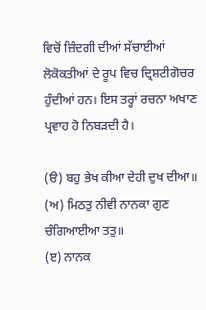ਵਿਚੋਂ ਜ਼ਿੰਦਗੀ ਦੀਆਂ ਸੱਚਾਈਆਂ ਲੋਕੋਕਤੀਆਂ ਦੇ ਰੂਪ ਵਿਚ ਦ੍ਰਿਸ਼ਟੀਗੋਚਰ ਹੁੰਦੀਆਂ ਹਨ। ਇਸ ਤਰ੍ਹਾਂ ਰਚਨਾ ਅਖਾਣ ਪ੍ਰਵਾਹ ਹੋ ਨਿਬੜਦੀ ਹੈ।

(ੳ) ਬਹੁ ਭੇਖ ਕੀਆ ਦੇਹੀ ਦੁਖ ਦੀਆ॥
(ਅ) ਮਿਠਤੁ ਨੀਵੀ ਨਾਨਕਾ ਗੁਣ ਚੰਗਿਆਈਆ ਤਤੁ॥
(ੲ) ਨਾਨਕ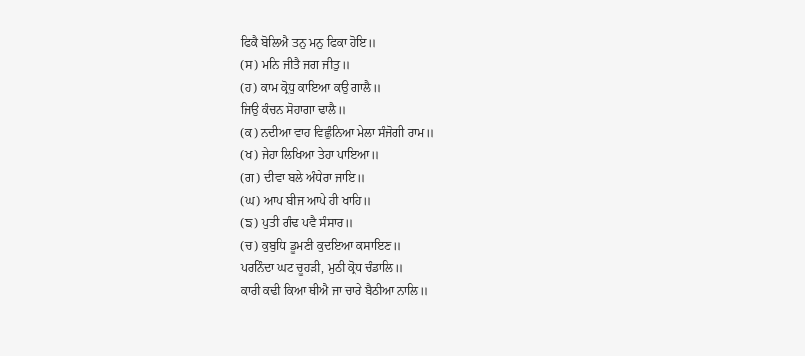ਫਿਕੈ ਬੋਲਿਐ ਤਨੁ ਮਨੁ ਫਿਕਾ ਹੋਇ॥
(ਸ) ਮਨਿ ਜੀਤੈ ਜਗ ਜੀਤੁ॥
(ਹ) ਕਾਮ ਕ੍ਰੋਧੁ ਕਾਇਆ ਕਉ ਗਾਲੈ॥
ਜਿਉ ਕੰਚਨ ਸੋਹਾਗਾ ਢਾਲੈ॥
(ਕ) ਨਦੀਆ ਵਾਹ ਵਿਛੁੰਨਿਆ ਮੇਲਾ ਸੰਜੋਗੀ ਰਾਮ॥
(ਖ) ਜੇਹਾ ਲਿਖਿਆ ਤੇਹਾ ਪਾਇਆ॥
(ਗ) ਦੀਵਾ ਬਲੇ ਅੰਧੇਰਾ ਜਾਇ॥
(ਘ) ਆਪ ਬੀਜ ਆਪੇ ਹੀ ਖਾਹਿ॥
(ਙ) ਪੁਤੀ ਗੰਢ ਪਵੈ ਸੰਸਾਰ॥
(ਚ) ਕੁਬੁਧਿ ਡੂਮਣੀ ਕੁਦਇਆ ਕਸਾਇਣ॥
ਪਰਨਿੰਦਾ ਘਟ ਚੂਹੜੀ, ਮੁਠੀ ਕ੍ਰੋਧ ਚੰਡਾਲਿ॥
ਕਾਰੀ ਕਢੀ ਕਿਆ ਥੀਐ ਜਾ ਚਾਰੇ ਬੈਠੀਆ ਨਾਲਿ॥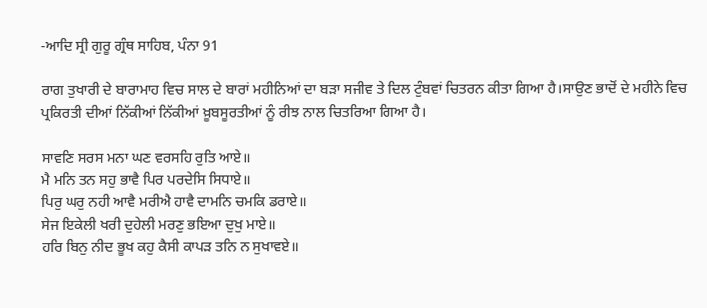-ਆਦਿ ਸ੍ਰੀ ਗੁਰੂ ਗ੍ਰੰਥ ਸਾਹਿਬ, ਪੰਨਾ 91

ਰਾਗ ਤੁਖਾਰੀ ਦੇ ਬਾਰਾਮਾਹ ਵਿਚ ਸਾਲ ਦੇ ਬਾਰਾਂ ਮਹੀਨਿਆਂ ਦਾ ਬੜਾ ਸਜੀਵ ਤੇ ਦਿਲ ਟੁੰਬਵਾਂ ਚਿਤਰਨ ਕੀਤਾ ਗਿਆ ਹੈ।ਸਾਉਣ ਭਾਦੋਂ ਦੇ ਮਹੀਨੇ ਵਿਚ ਪ੍ਰਕਿਰਤੀ ਦੀਆਂ ਨਿੱਕੀਆਂ ਨਿੱਕੀਆਂ ਖ਼ੂਬਸੂਰਤੀਆਂ ਨੂੰ ਰੀਝ ਨਾਲ ਚਿਤਰਿਆ ਗਿਆ ਹੈ।

ਸਾਵਣਿ ਸਰਸ ਮਨਾ ਘਣ ਵਰਸਹਿ ਰੁਤਿ ਆਏ॥
ਮੈ ਮਨਿ ਤਨ ਸਹੁ ਭਾਵੈ ਪਿਰ ਪਰਦੇਸਿ ਸਿਧਾਏ॥
ਪਿਰੁ ਘਰੁ ਨਹੀ ਆਵੈ ਮਰੀਐ ਹਾਵੈ ਦਾਮਨਿ ਚਮਕਿ ਡਰਾਏ॥
ਸੇਜ ਇਕੇਲੀ ਖਰੀ ਦੁਹੇਲੀ ਮਰਣੁ ਭਇਆ ਦੁਖੁ ਮਾਏ॥
ਹਰਿ ਬਿਨੁ ਨੀਦ ਭੂਖ ਕਹੁ ਕੈਸੀ ਕਾਪੜ ਤਨਿ ਨ ਸੁਖਾਵਏ॥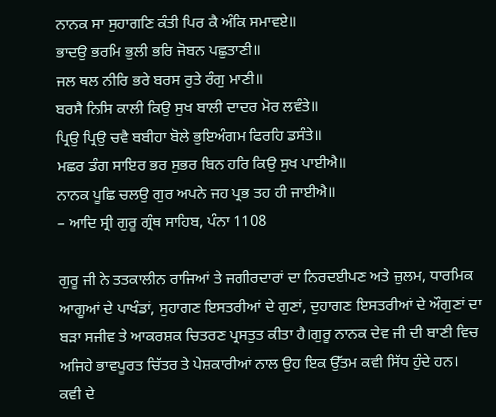ਨਾਨਕ ਸਾ ਸੁਹਾਗਣਿ ਕੰਤੀ ਪਿਰ ਕੈ ਅੰਕਿ ਸਮਾਵਏ॥
ਭਾਦਉ ਭਰਮਿ ਭੁਲੀ ਭਰਿ ਜੋਬਨ ਪਛੁਤਾਣੀ॥
ਜਲ ਥਲ ਨੀਰਿ ਭਰੇ ਬਰਸ ਰੁਤੇ ਰੰਗੁ ਮਾਣੀ॥
ਬਰਸੈ ਨਿਸਿ ਕਾਲੀ ਕਿਉ ਸੁਖ ਬਾਲੀ ਦਾਦਰ ਮੋਰ ਲਵੰਤੇ॥
ਪ੍ਰਿਉ ਪ੍ਰਿਉ ਚਵੈ ਬਬੀਹਾ ਬੋਲੇ ਭੁਇਅੰਗਮ ਫਿਰਹਿ ਡਸੰਤੇ॥
ਮਛਰ ਡੰਗ ਸਾਇਰ ਭਰ ਸੁਭਰ ਬਿਨ ਹਰਿ ਕਿਉ ਸੁਖ ਪਾਈਐ॥
ਨਾਨਕ ਪੂਛਿ ਚਲਉ ਗੁਰ ਅਪਨੇ ਜਹ ਪ੍ਰਭ ਤਹ ਹੀ ਜਾਈਐ॥
– ਆਦਿ ਸ੍ਰੀ ਗੁਰੂ ਗ੍ਰੰਥ ਸਾਹਿਬ, ਪੰਨਾ 1108

ਗੁਰੂ ਜੀ ਨੇ ਤਤਕਾਲੀਨ ਰਾਜਿਆਂ ਤੇ ਜਗੀਰਦਾਰਾਂ ਦਾ ਨਿਰਦਈਪਣ ਅਤੇ ਜ਼ੁਲਮ, ਧਾਰਮਿਕ ਆਗੂਆਂ ਦੇ ਪਾਖੰਡਾਂ, ਸੁਹਾਗਣ ਇਸਤਰੀਆਂ ਦੇ ਗੁਣਾਂ, ਦੁਹਾਗਣ ਇਸਤਰੀਆਂ ਦੇ ਔਗੁਣਾਂ ਦਾ ਬੜਾ ਸਜੀਵ ਤੇ ਆਕਰਸ਼ਕ ਚਿਤਰਣ ਪ੍ਰਸਤੁਤ ਕੀਤਾ ਹੈ।ਗੁਰੂ ਨਾਨਕ ਦੇਵ ਜੀ ਦੀ ਬਾਣੀ ਵਿਚ ਅਜਿਹੇ ਭਾਵਪੂਰਤ ਚਿੱਤਰ ਤੇ ਪੇਸ਼ਕਾਰੀਆਂ ਨਾਲ ਉਹ ਇਕ ਉੱਤਮ ਕਵੀ ਸਿੱਧ ਹੁੰਦੇ ਹਨ।
ਕਵੀ ਦੇ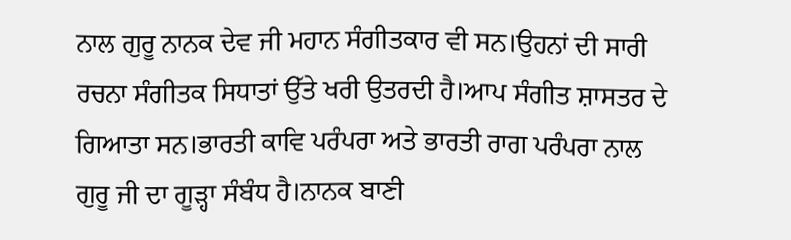ਨਾਲ ਗੁਰੂ ਨਾਨਕ ਦੇਵ ਜੀ ਮਹਾਨ ਸੰਗੀਤਕਾਰ ਵੀ ਸਨ।ਉਹਨਾਂ ਦੀ ਸਾਰੀ ਰਚਨਾ ਸੰਗੀਤਕ ਸਿਧਾਤਾਂ ਉੱਤੇ ਖਰੀ ਉਤਰਦੀ ਹੈ।ਆਪ ਸੰਗੀਤ ਸ਼ਾਸਤਰ ਦੇ ਗਿਆਤਾ ਸਨ।ਭਾਰਤੀ ਕਾਵਿ ਪਰੰਪਰਾ ਅਤੇ ਭਾਰਤੀ ਰਾਗ ਪਰੰਪਰਾ ਨਾਲ ਗੁਰੂ ਜੀ ਦਾ ਗੂੜ੍ਹਾ ਸੰਬੰਧ ਹੈ।ਨਾਨਕ ਬਾਣੀ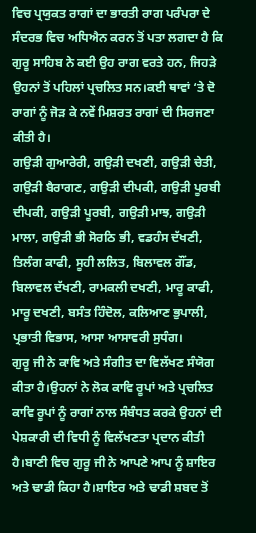ਵਿਚ ਪ੍ਰਯੁਕਤ ਰਾਗਾਂ ਦਾ ਭਾਰਤੀ ਰਾਗ ਪਰੰਪਰਾ ਦੇ ਸੰਦਰਭ ਵਿਚ ਅਧਿਐਨ ਕਰਨ ਤੋਂ ਪਤਾ ਲਗਦਾ ਹੈ ਕਿ ਗੁਰੂ ਸਾਹਿਬ ਨੇ ਕਈ ਉਹ ਰਾਗ ਵਰਤੇ ਹਨ, ਜਿਹੜੇ ਉਹਨਾਂ ਤੋਂ ਪਹਿਲਾਂ ਪ੍ਰਚਲਿਤ ਸਨ।ਕਈ ਥਾਵਾਂ ‘ਤੇ ਦੋ ਰਾਗਾਂ ਨੂੰ ਜੋੜ ਕੇ ਨਵੇਂ ਮਿਸ਼ਰਤ ਰਾਗਾਂ ਦੀ ਸਿਰਜਣਾ ਕੀਤੀ ਹੈ।
ਗਉੜੀ ਗੁਆਰੇਰੀ, ਗਉੜੀ ਦਖਣੀ, ਗਉੜੀ ਚੇਤੀ, ਗਉੜੀ ਬੈਰਾਗਣ, ਗਉੜੀ ਦੀਪਕੀ, ਗਉੜੀ ਪੂਰਬੀ ਦੀਪਕੀ, ਗਉੜੀ ਪੂਰਬੀ, ਗਉੜੀ ਮਾਝ, ਗਉੜੀ ਮਾਲਾ, ਗਉੜੀ ਭੀ ਸੋਰਠਿ ਭੀ, ਵਡਹੰਸ ਦੱਖਣੀ, ਤਿਲੰਗ ਕਾਫੀ, ਸੂਹੀ ਲਲਿਤ, ਬਿਲਾਵਲ ਗੌਂਡ, ਬਿਲਾਵਲ ਦੱਖਣੀ, ਰਾਮਕਲੀ ਦਖਣੀ, ਮਾਰੂ ਕਾਫੀ, ਮਾਰੂ ਦਖਣੀ, ਬਸੰਤ ਹਿੰਦੋਲ, ਕਲਿਆਣ ਭੁਪਾਲੀ, ਪ੍ਰਭਾਤੀ ਵਿਭਾਸ, ਆਸਾ ਆਸਾਵਰੀ ਸੁਧੰਗ।
ਗੁਰੂ ਜੀ ਨੇ ਕਾਵਿ ਅਤੇ ਸੰਗੀਤ ਦਾ ਵਿਲੱਖਣ ਸੰਯੋਗ ਕੀਤਾ ਹੈ।ਉਹਨਾਂ ਨੇ ਲੋਕ ਕਾਵਿ ਰੂਪਾਂ ਅਤੇ ਪ੍ਰਚਲਿਤ ਕਾਵਿ ਰੂਪਾਂ ਨੂੰ ਰਾਗਾਂ ਨਾਲ ਸੰਬੰਧਤ ਕਰਕੇ ਉਹਨਾਂ ਦੀ ਪੇਸ਼ਕਾਰੀ ਦੀ ਵਿਧੀ ਨੂੰ ਵਿਲੱਖਣਤਾ ਪ੍ਰਦਾਨ ਕੀਤੀ ਹੈ।ਬਾਣੀ ਵਿਚ ਗੁਰੂ ਜੀ ਨੇ ਆਪਣੇ ਆਪ ਨੂੰ ਸ਼ਾਇਰ ਅਤੇ ਢਾਡੀ ਕਿਹਾ ਹੈ।ਸ਼ਾਇਰ ਅਤੇ ਢਾਡੀ ਸ਼ਬਦ ਤੋਂ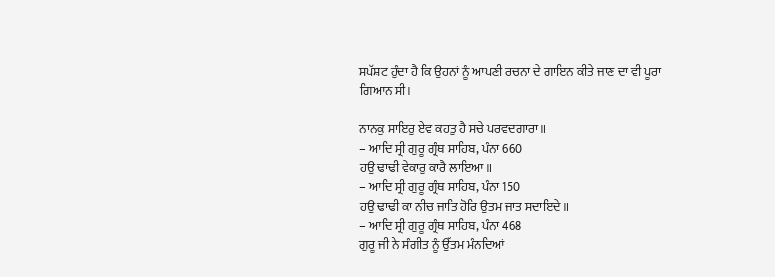ਸਪੱਸ਼ਟ ਹੁੰਦਾ ਹੈ ਕਿ ਉਹਨਾਂ ਨੂੰ ਆਪਣੀ ਰਚਨਾ ਦੇ ਗਾਇਨ ਕੀਤੇ ਜਾਣ ਦਾ ਵੀ ਪੂਰਾ ਗਿਆਨ ਸੀ।

ਨਾਨਕੁ ਸਾਇਰੁ ਏਵ ਕਹਤੁ ਹੈ ਸਚੇ ਪਰਵਦਗਾਰਾ॥
– ਆਦਿ ਸ੍ਰੀ ਗੁਰੂ ਗ੍ਰੰਥ ਸਾਹਿਬ, ਪੰਨਾ 660
ਹਉ ਢਾਢੀ ਵੇਕਾਰੁ ਕਾਰੈ ਲਾਇਆ॥
– ਆਦਿ ਸ੍ਰੀ ਗੁਰੂ ਗ੍ਰੰਥ ਸਾਹਿਬ, ਪੰਨਾ 150
ਹਉ ਢਾਢੀ ਕਾ ਨੀਚ ਜਾਤਿ ਹੋਰਿ ਉਤਮ ਜਾਤ ਸਦਾਇਦੇ॥
– ਆਦਿ ਸ੍ਰੀ ਗੁਰੂ ਗ੍ਰੰਥ ਸਾਹਿਬ, ਪੰਨਾ 468
ਗੁਰੂ ਜੀ ਨੇ ਸੰਗੀਤ ਨੂੰ ਉੱਤਮ ਮੰਨਦਿਆਂ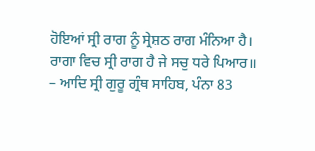ਹੋਇਆਂ ਸ੍ਰੀ ਰਾਗ ਨੂੰ ਸ੍ਰੇਸ਼ਠ ਰਾਗ ਮੰਨਿਆ ਹੈ।
ਰਾਗਾ ਵਿਚ ਸ੍ਰੀ ਰਾਗ ਹੈ ਜੇ ਸਚੁ ਧਰੇ ਪਿਆਰ॥
– ਆਦਿ ਸ੍ਰੀ ਗੁਰੂ ਗ੍ਰੰਥ ਸਾਹਿਬ, ਪੰਨਾ 83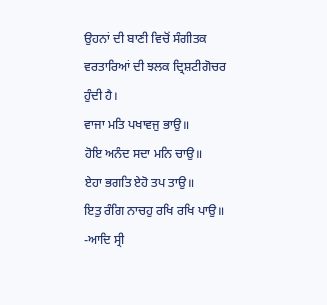ਉਹਨਾਂ ਦੀ ਬਾਣੀ ਵਿਚੋਂ ਸੰਗੀਤਕ ਵਰਤਾਰਿਆਂ ਦੀ ਝਲਕ ਦ੍ਰਿਸ਼ਟੀਗੋਚਰ ਹੁੰਦੀ ਹੈ।
ਵਾਜਾ ਮਤਿ ਪਖਾਵਜੁ ਭਾਉ॥
ਹੋਇ ਅਨੰਦ ਸਦਾ ਮਨਿ ਚਾਉ॥
ਏਹਾ ਭਗਤਿ ਏਹੋ ਤਪ ਤਾਉ॥
ਇਤੁ ਰੰਗਿ ਨਾਚਹੁ ਰਖਿ ਰਖਿ ਪਾਉ॥
-ਆਦਿ ਸ੍ਰੀ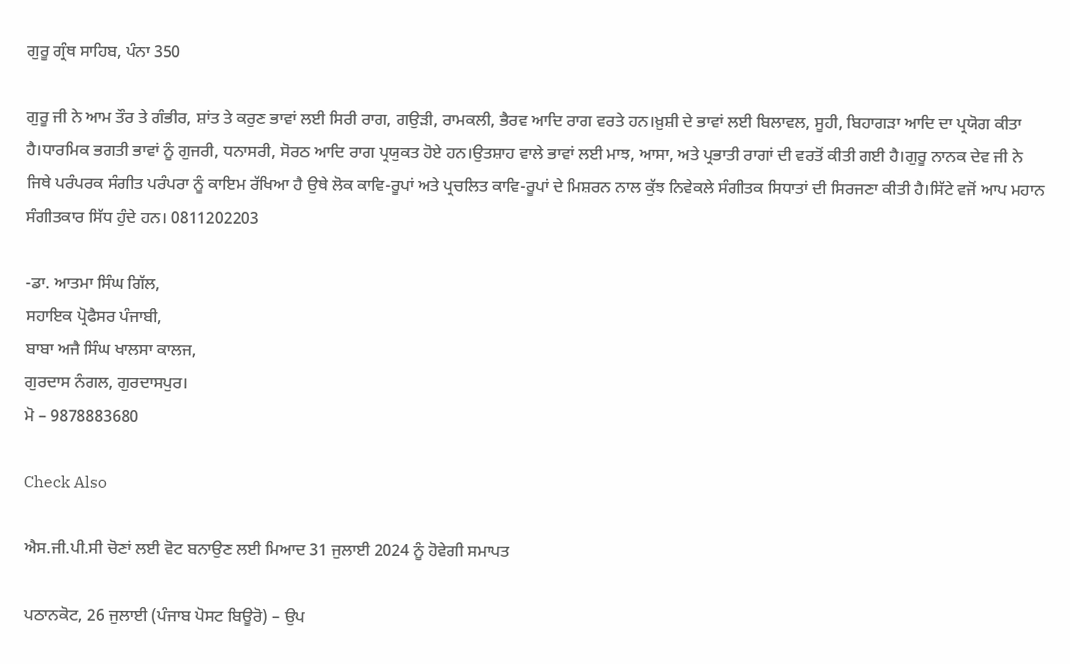ਗੁਰੂ ਗ੍ਰੰਥ ਸਾਹਿਬ, ਪੰਨਾ 350

ਗੁਰੂ ਜੀ ਨੇ ਆਮ ਤੌਰ ਤੇ ਗੰਭੀਰ, ਸ਼ਾਂਤ ਤੇ ਕਰੁਣ ਭਾਵਾਂ ਲਈ ਸਿਰੀ ਰਾਗ, ਗਉੜੀ, ਰਾਮਕਲੀ, ਭੈਰਵ ਆਦਿ ਰਾਗ ਵਰਤੇ ਹਨ।ਖ਼ੁਸ਼ੀ ਦੇ ਭਾਵਾਂ ਲਈ ਬਿਲਾਵਲ, ਸੂਹੀ, ਬਿਹਾਗੜਾ ਆਦਿ ਦਾ ਪ੍ਰਯੋਗ ਕੀਤਾ ਹੈ।ਧਾਰਮਿਕ ਭਗਤੀ ਭਾਵਾਂ ਨੂੰ ਗੁਜਰੀ, ਧਨਾਸਰੀ, ਸੋਰਠ ਆਦਿ ਰਾਗ ਪ੍ਰਯੁਕਤ ਹੋਏ ਹਨ।ਉਤਸ਼ਾਹ ਵਾਲੇ ਭਾਵਾਂ ਲਈ ਮਾਝ, ਆਸਾ, ਅਤੇ ਪ੍ਰਭਾਤੀ ਰਾਗਾਂ ਦੀ ਵਰਤੋਂ ਕੀਤੀ ਗਈ ਹੈ।ਗੁਰੂ ਨਾਨਕ ਦੇਵ ਜੀ ਨੇ ਜਿਥੇ ਪਰੰਪਰਕ ਸੰਗੀਤ ਪਰੰਪਰਾ ਨੂੰ ਕਾਇਮ ਰੱਖਿਆ ਹੈ ਉਥੇ ਲੋਕ ਕਾਵਿ-ਰੂਪਾਂ ਅਤੇ ਪ੍ਰਚਲਿਤ ਕਾਵਿ-ਰੂਪਾਂ ਦੇ ਮਿਸ਼ਰਨ ਨਾਲ ਕੁੱਝ ਨਿਵੇਕਲੇ ਸੰਗੀਤਕ ਸਿਧਾਤਾਂ ਦੀ ਸਿਰਜਣਾ ਕੀਤੀ ਹੈ।ਸਿੱਟੇ ਵਜੋਂ ਆਪ ਮਹਾਨ ਸੰਗੀਤਕਾਰ ਸਿੱਧ ਹੁੰਦੇ ਹਨ। 0811202203

-ਡਾ. ਆਤਮਾ ਸਿੰਘ ਗਿੱਲ,
ਸਹਾਇਕ ਪ੍ਰੋਫੈਸਰ ਪੰਜਾਬੀ,
ਬਾਬਾ ਅਜੈ ਸਿੰਘ ਖਾਲਸਾ ਕਾਲਜ,
ਗੁਰਦਾਸ ਨੰਗਲ, ਗੁਰਦਾਸਪੁਰ।
ਮੋ – 9878883680

Check Also

ਐਸ.ਜੀ.ਪੀ.ਸੀ ਚੋਣਾਂ ਲਈ ਵੋਟ ਬਨਾਉਣ ਲਈ ਮਿਆਦ 31 ਜੁਲਾਈ 2024 ਨੂੰ ਹੋਵੇਗੀ ਸਮਾਪਤ

ਪਠਾਨਕੋਟ, 26 ਜੁਲਾਈ (ਪੰਜਾਬ ਪੋਸਟ ਬਿਊਰੋ) – ਉਪ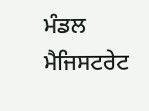ਮੰਡਲ ਮੈਜਿਸਟਰੇਟ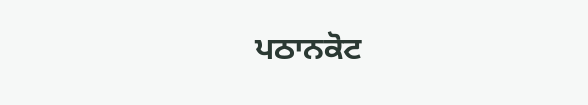ਪਠਾਨਕੋਟ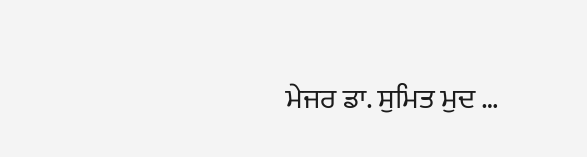ਮੇਜਰ ਡਾ. ਸੁਮਿਤ ਮੁਦ …